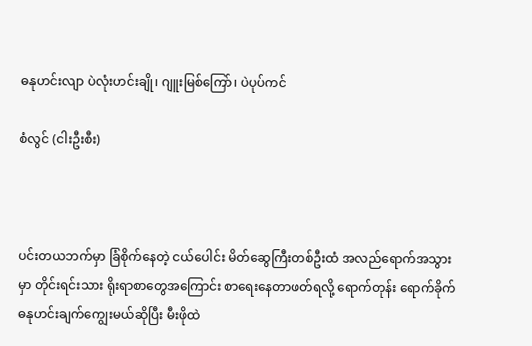ဓနုဟင်းလျာ ပဲလုံးဟင်းချို၊ ဂျူးမြစ်ကြော်၊ ပဲပုပ်ကင်

စံလွင် (ငါးဦးစီး)



ပင်းတယဘက်မှာ ခြံစိုက်နေတဲ့ ငယ်ပေါင်း မိတ်ဆွေကြီးတစ်ဦးထံ အလည်ရောက်အသွားမှာ တိုင်းရင်းသား ရိုးရာစာတွေအကြောင်း စာရေးနေတာဖတ်ရလို့ ရောက်တုန်း ရောက်ခိုက် ဓနုဟင်းချက်ကျွေးမယ်ဆိုပြီး မီးဖိုထဲ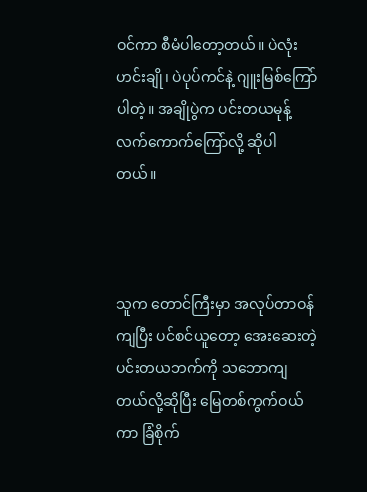ဝင်ကာ စီမံပါတော့တယ်။ ပဲလုံးဟင်းချို၊ ပဲပုပ်ကင်နဲ့ ဂျူးမြစ်ကြော်ပါတဲ့။ အချိုပွဲက ပင်းတယမုန့် လက်ကောက်ကြော်လို့ ဆိုပါ တယ်။



သူက တောင်ကြီးမှာ အလုပ်တာဝန်ကျပြီး ပင်စင်ယူတော့ အေးဆေးတဲ့ ပင်းတယဘက်ကို သဘောကျတယ်လို့ဆိုပြီး မြေတစ်ကွက်ဝယ်ကာ ခြံစိုက်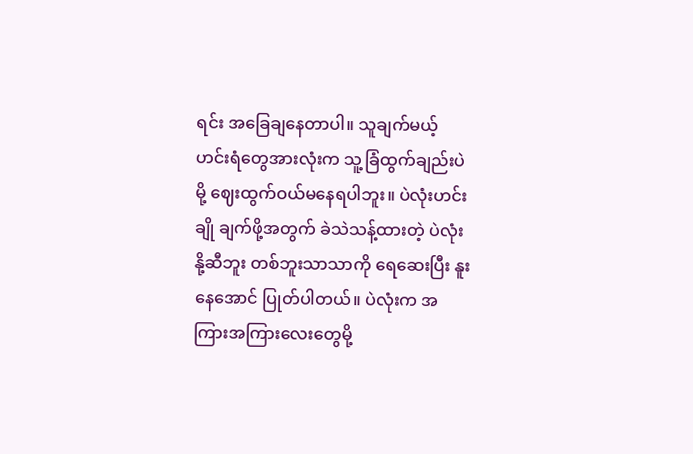ရင်း အခြေချနေတာပါ။ သူချက်မယ့် ဟင်းရံတွေအားလုံးက သူ့ခြံထွက်ချည်းပဲမို့ ဈေးထွက်ဝယ်မနေရပါဘူး။ ပဲလုံးဟင်းချို ချက်ဖို့အတွက် ခဲသဲသန့်ထားတဲ့ ပဲလုံးနို့ဆီဘူး တစ်ဘူးသာသာကို ရေဆေးပြီး နူးနေအောင် ပြုတ်ပါတယ်။ ပဲလုံးက အကြားအကြားလေးတွေမို့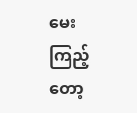မေးကြည့်တော့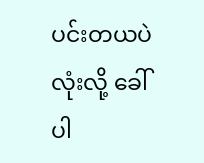ပင်းတယပဲလုံးလို့ ခေါ်ပါ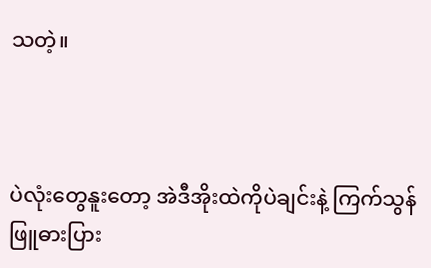သတဲ့။



ပဲလုံးတွေနူးတော့ အဲဒီအိုးထဲကိုပဲချင်းနဲ့ ကြက်သွန်ဖြူဓားပြား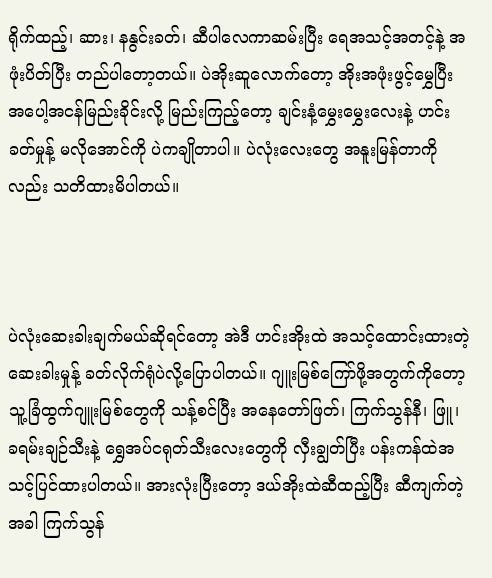ရိုက်ထည့်၊ ဆား၊ နနွင်းခတ်၊ ဆီပါလေကာဆမ်းပြီး ရေအသင့်အတင့်နဲ့ အဖုံးပိတ်ပြီး တည်ပါတော့တယ်။ ပဲအိုးဆူလောက်တော့ အိုးအဖုံးဖွင့်မွှေပြီး အပေါ့အငန်မြည်းခိုင်းလို့ မြည်းကြည့်တော့ ချင်းနံ့မွှေးမွှေးလေးနဲ့ ဟင်းခတ်မှုန့် မလိုအောင်ကို ပဲကချိုတာပါ။ ပဲလုံးလေးတွေ အနူးမြန်တာကိုလည်း သတိထားမိပါတယ်။



ပဲလုံးဆေးခါးချက်မယ်ဆိုရင်တော့ အဲဒီ ဟင်းအိုးထဲ အသင့်ထောင်းထားတဲ့ ဆေးခါးမှုန့် ခတ်လိုက်ရုံပဲလို့ပြောပါတယ်။ ဂျူးမြစ်ကြော်ဖို့အတွက်ကိုတော့ သူ့ခြံထွက်ဂျူးမြစ်တွေကို သန့်စင်ပြီး အနေတော်ဖြတ်၊ ကြက်သွန်နီ၊ ဖြူ၊ ခရမ်းချဉ်သီးနဲ့ ရွှေအပ်ငရုတ်သီးလေးတွေကို လှီးချွတ်ပြီး ပန်းကန်ထဲအသင့်ပြင်ထားပါတယ်။ အားလုံးပြီးတော့ ဒယ်အိုးထဲဆီထည့်ပြီး ဆီကျက်တဲ့အခါ ကြက်သွန်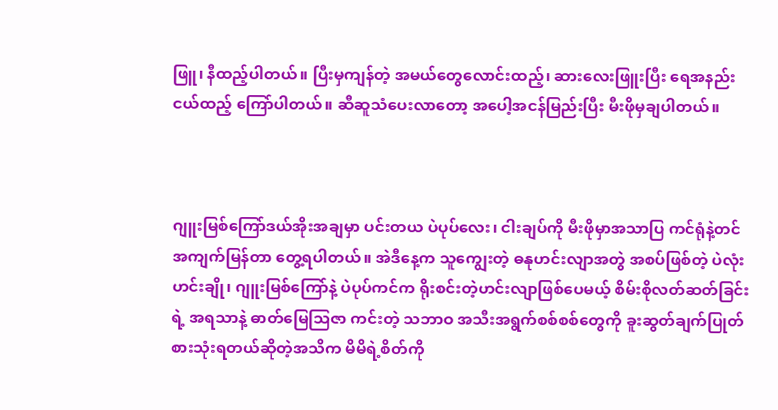ဖြူ၊ နီထည့်ပါတယ်။ ပြီးမှကျန်တဲ့ အမယ်တွေလောင်းထည့်၊ ဆားလေးဖြူးပြီး ရေအနည်းငယ်ထည့် ကြော်ပါတယ်။ ဆီဆူသံပေးလာတော့ အပေါ့အငန်မြည်းပြီး မီးဖိုမှချပါတယ်။



ဂျူးမြစ်ကြော်ဒယ်အိုးအချမှာ ပင်းတယ ပဲပုပ်လေး၊ ငါးချပ်ကို မီးဖိုမှာအသာပြ ကင်ရုံနဲ့တင် အကျက်မြန်တာ တွေ့ရပါတယ်။ အဲဒီနေ့က သူကျွေးတဲ့ ဓနုဟင်းလျာအတွဲ အစပ်ဖြစ်တဲ့ ပဲလုံးဟင်းချို၊ ဂျူးမြစ်ကြော်နဲ့ ပဲပုပ်ကင်က ရိုးစင်းတဲ့ဟင်းလျာဖြစ်ပေမယ့် စိမ်းစိုလတ်ဆတ်ခြင်းရဲ့ အရသာနဲ့ ဓာတ်မြေသြဇာ ကင်းတဲ့ သဘာဝ အသီးအရွက်စစ်စစ်တွေကို ခူးဆွတ်ချက်ပြုတ် စားသုံးရတယ်ဆိုတဲ့အသိက မိမိရဲ့စိတ်ကို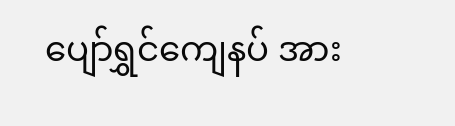ပျော်ရွှင်ကျေနပ် အား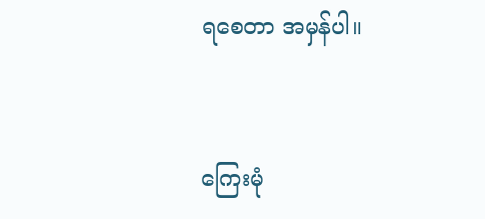ရစေတာ အမှန်ပါ။



ကြေးမုံ